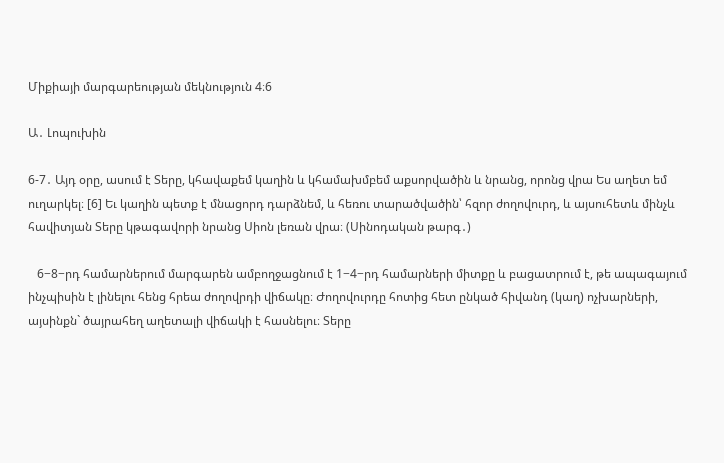Միքիայի մարգարեության մեկնություն 4։6

Ա․ Լոպուխին

6-7․ Այդ օրը, ասում է Տերը, կհավաքեմ կաղին և կհամախմբեմ աքսորվածին և նրանց, որոնց վրա Ես աղետ եմ ուղարկել։ [6] Եւ կաղին պետք է մնացորդ դարձնեմ, և հեռու տարածվածին՝ հզոր ժողովուրդ, և այսուհետև մինչև հավիտյան Տերը կթագավորի նրանց Սիոն լեռան վրա։ (Սինոդական թարգ․)

   6−8−րդ համարներում մարգարեն ամբողջացնում է 1−4−րդ համարների միտքը և բացատրում է, թե ապագայում ինչպիսին է լինելու հենց հրեա ժողովրդի վիճակը։ Ժողովուրդը հոտից հետ ընկած հիվանդ (կաղ) ոչխարների, այսինքն` ծայրահեղ աղետալի վիճակի է հասնելու։ Տերը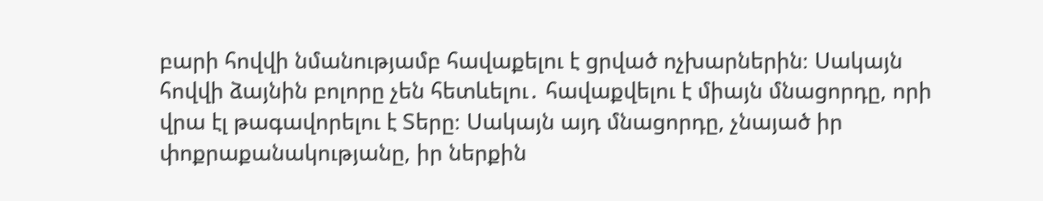բարի հովվի նմանությամբ հավաքելու է ցրված ոչխարներին։ Սակայն հովվի ձայնին բոլորը չեն հետևելու․ հավաքվելու է միայն մնացորդը, որի վրա էլ թագավորելու է Տերը։ Սակայն այդ մնացորդը, չնայած իր փոքրաքանակությանը, իր ներքին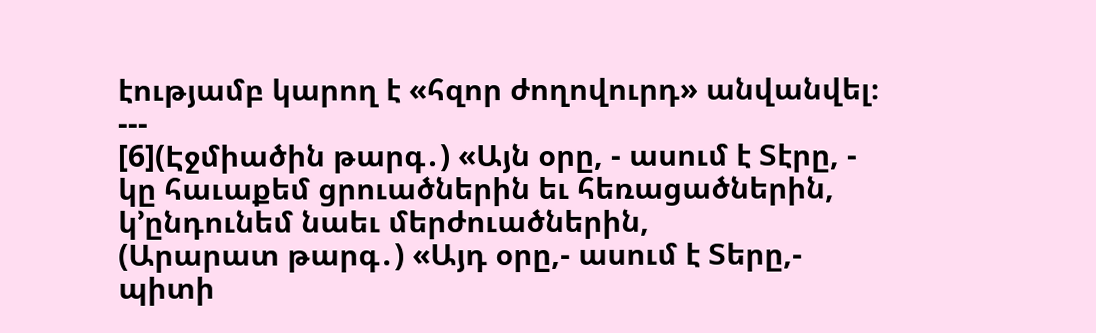էությամբ կարող է «հզոր ժողովուրդ» անվանվել։
---
[6](Էջմիածին թարգ․) «Այն օրը, - ասում է Տէրը, - կը հաւաքեմ ցրուածներին եւ հեռացածներին, կ՚ընդունեմ նաեւ մերժուածներին,
(Արարատ թարգ․) «Այդ օրը,- ասում է Տերը,- պիտի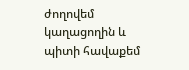ժողովեմ կաղացողին և պիտի հավաքեմ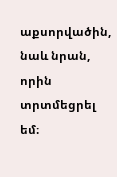աքսորվածին, նաև նրան, որին տրտմեցրել եմ։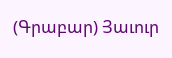(Գրաբար) Յաւուր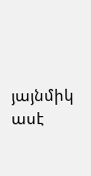յայնմիկ ասէ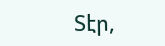Տէր,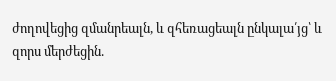ժողովեցից զմանրեալն, և զհեռացեալն ընկալա՛յց՝ և զորս մերժեցին.